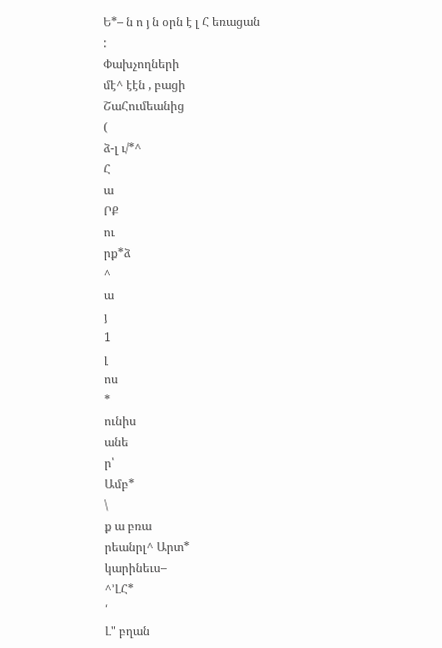Ե*– ն ո յ ն օրն է լ Հ եռացան
:
Փախչողների
մէ^ էէն , բացի
ՇաՀումեանից
(
ձ-լ ւ/*^
Հ
ա
ՐՔ
ու
րք*ձ
^
ա
յ
1
լ
ոս
*
ունիս
անե
ր՝
Ամբ*
\
ք ա բռա
րեանրլ^ Արտ*
կարինեւս–
^՚ԼՀ*
՛
Լ" բղան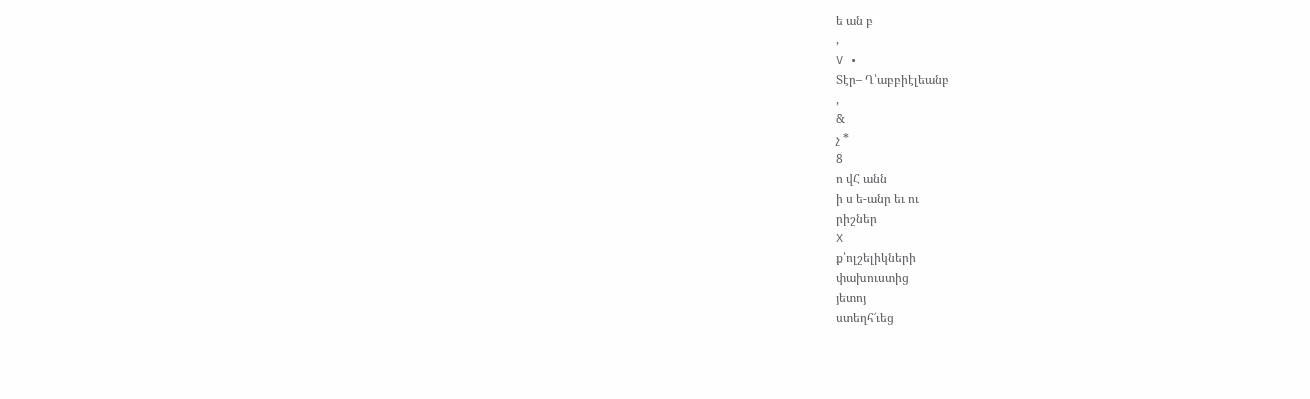ե ան բ
,
V •
Տէր– Ղ՝աբբիէլեանբ
,
&
չ *
8
ո վՀ անն
ի ս ե-անր եւ ու
րիշներ
X
ք՝ոլշելիկների
փախուստից
յետոյ
ստեղհ՜ւեց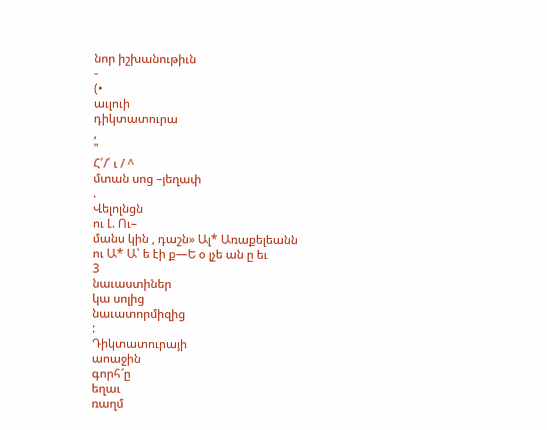նոր իշխանութիւն
-
(•
աւլուի
դիկտատուրա
,
"
Հ՛/՛ ւ / ^
մտան սոց –յեղափ
.
Վելոլնցն
ու Լ. Ու–
մանս կին , դաշն» Ալ* Առաքելեանն
ու Ա* Ա՝ ե էի ք—Ե օ լչե ան ը եւ
3
նաւաստիներ
կա սոլից
նաւատորմիզից
:
Դիկտատուրայի
աոաջին
գորհ՜ը
եղաւ
ռաղմ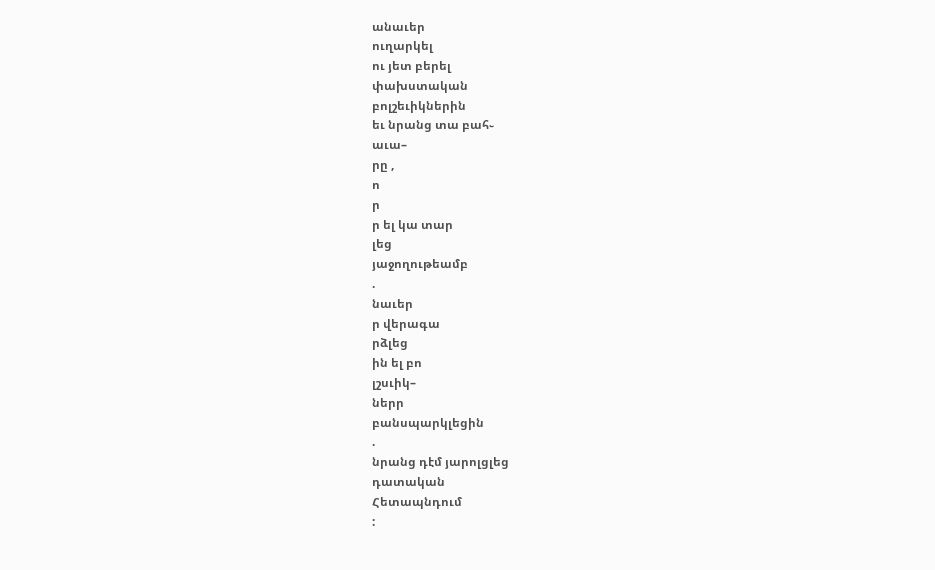անաւեր
ուղարկել
ու յետ բերել
փախստական
բոլշեւիկներին
եւ նրանց տա բահ֊
աւա–
րը ,
ո
ր
ր ել կա տար
լեց
յաջողութեամբ
.
նաւեր
ր վերագա
րձլեց
ին ել բո
լշսւիկ–
ներր
բանսպարկլեցին
.
նրանց դէմ յարոլցլեց
դատական
Հետապնդում
: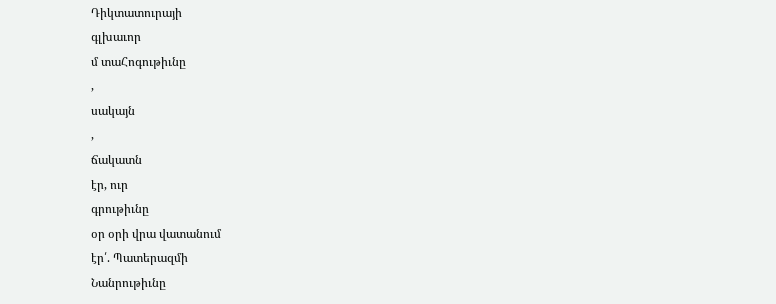Դիկտատուրայի
գլխաւոր
մ տաՀոգութիւնը
,
սակայն
,
ճակատն
էր, ուր
գրութիւնը
օր օրի վրա վատանում
էր՛. Պատերազմի
Նանրութիւնը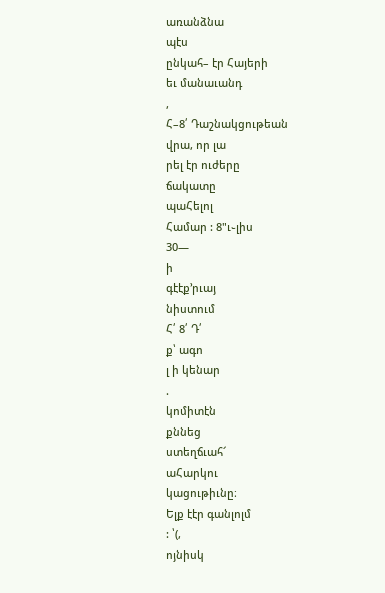առանձնա
պէս
ընկահ– էր Հայերի
եւ մանաւանդ
,
Հ–8՛ Դաշնակցութեան
վրա, որ լա
րել էր ուժերը
ճակատը
պաՀելոլ
Համար : 8"ւ֊լիս
30—
ի
գէէք՚րւայ
նիստում
Հ՛ 8՛ Դ՛
ք՝ ագո
լ ի կենար
.
կոմիտէն
քննեց
ստեղճւահ՜
աՀարկու
կացութիւնը։
Ելք էէր գանլոլմ
: ՝(,
ոյնիսկ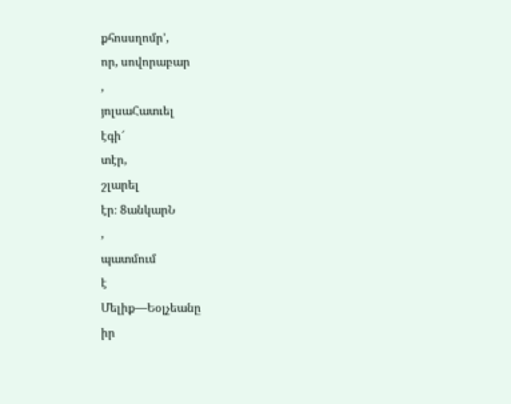քհոսսղոմր՚,
որ, սովորաբար
,
յոլսաՀատւել
էգի՜
տէր,
շլարել
էր։ 8անկարՆ
,
պատմում
է
Մելիք—Եօլչեանը
իր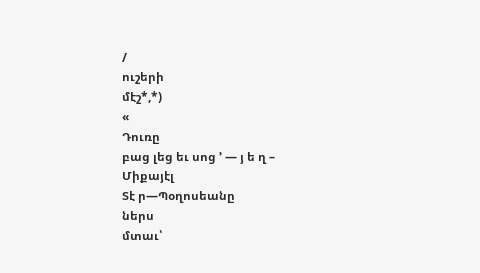/
ուշերի
մէշ*,*)
«
Դուռը
բաց լեց եւ սոց ՚ — յ ե ղ –
Միքայէլ
Տէ ր—Պօղոսեանը
ներս
մտաւ՝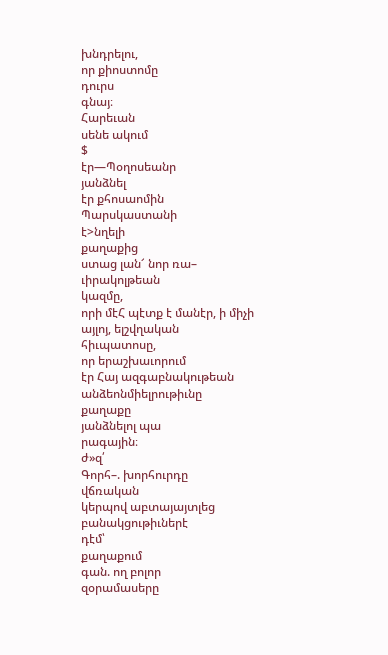խնդրելու,
որ քիոստոմը
դուրս
գնայ։
Հարեւան
սենե ակում
$
էր—Պօղոսեանր
յանձնել
էր քհոսաոմին
Պարսկաստանի
է>նղելի
քաղաքից
ստաց լան՜ նոր ռա–
ւիրակոլթեան
կազմը,
որի մէՀ պէտք է մանէր, ի միչի
այլոյ, ելշվղական
հիւպատոսը,
որ երաշխաւորում
էր Հայ ազգաբնակութեան
անձեոնմիելրութիւնը
քաղաքը
յանձնելոլ պա
րագային։
ժ»զ՛
Գորհ–. խորհուրդը
վճռական
կերպով աբտայայտլեց
բանակցութիւներէ
դէմ՝
քաղաքում
գան. ող բոլոր
զօրամասերը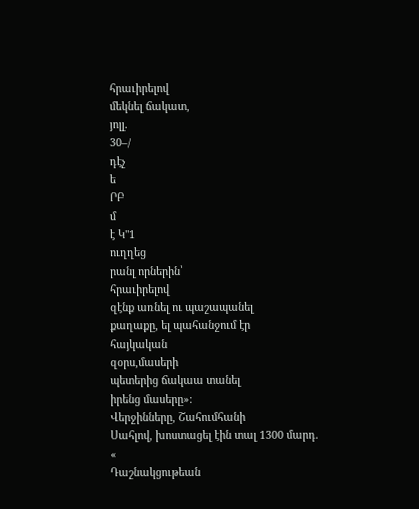հրաւիրելով
մեկնել ճակատ,
յոլլ.
30–/
դէչ
ե
ՐԲ
մ
է Կ"1
ուղղեց
րանլ որներին՝
հրաւիրելով
զէնք առնել ու պաշապանել
քաղաքը, ել պահանջում էր
հայկական
զօրս,մասերի
պետերից ճակաա տանել
իրենց մասերը»։
Վերջինները, Շահումհանի
Սահլով, խոստացել էին տալ 1300 մարդ.
«
Դաշնակցութեան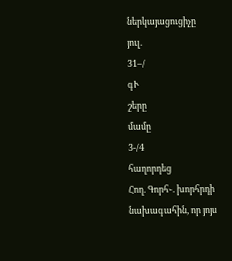ներկայացուցիչը
յուլ.
31–/
գՒ
շերը
մամը
3-/4
հաղորդեց
Հող. Գորհ֊. խորհրդի
նախագահին, որ յոյս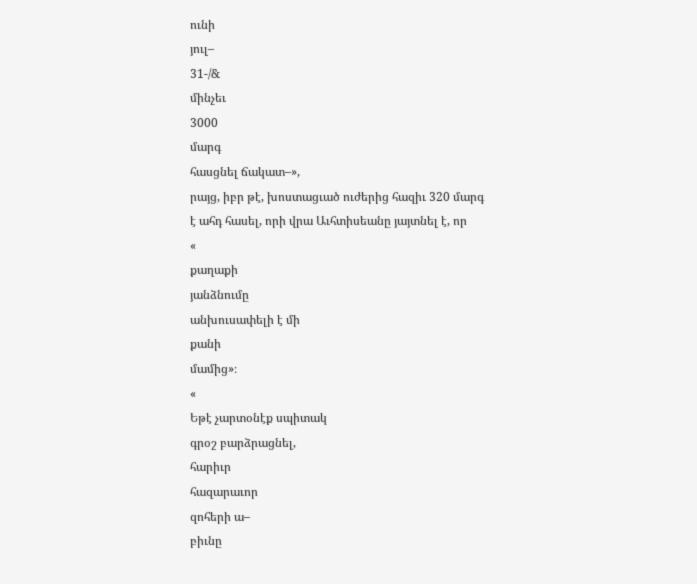ունի
յուլ–
31-/&
մինչեւ
3000
մարգ
հասցնել ճակատ–»,
րայց, իբր թէ, խոստացւած ուժերից հազիւ 320 մարգ
է ահդ հասել, որի վրա Աւհտիսեանը յայտնել է, որ
«
քաղաքի
յանձնումը
անխուսափելի է մի
քանի
մամից»։
«
Եթէ չարտօնէք սպիտակ
գրօշ բարձրացնել,
հարիւր
հազարաւոր
զոհերի ա–
բիւնը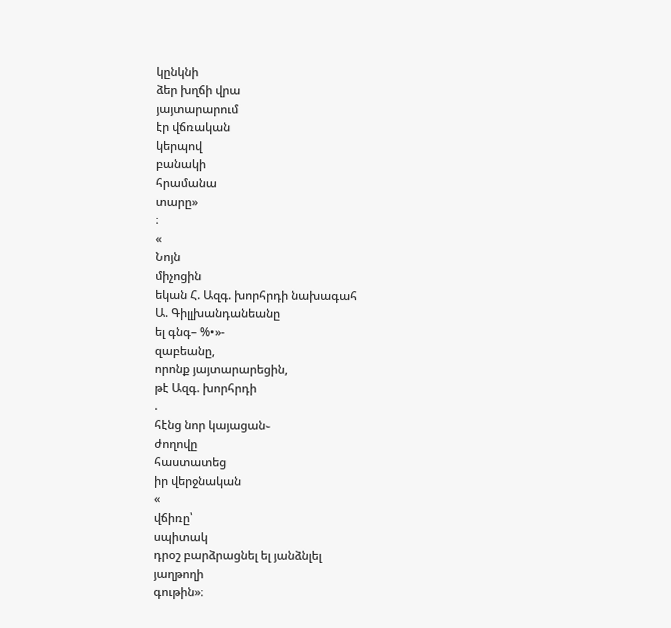կընկնի
ձեր խղճի վրա
յայտարարում
էր վճռական
կերպով
բանակի
հրամանա
տարը»
։
«
Նոյն
միչոցին
եկան Հ. Ազգ. խորհրդի նախագահ
Ա. Գիլլխանդանեանը
ել գնգ– %•»-
զաբեանը,
որոնք յայտարարեցին,
թէ Ազգ. խորհրդի
.
հէնց նոր կայացան֊
ժողովը
հաստատեց
իր վերջնական
«
վճիռը՝
սպիտակ
դրօշ բարձրացնել ել յանձնլել
յաղթողի
գութին»։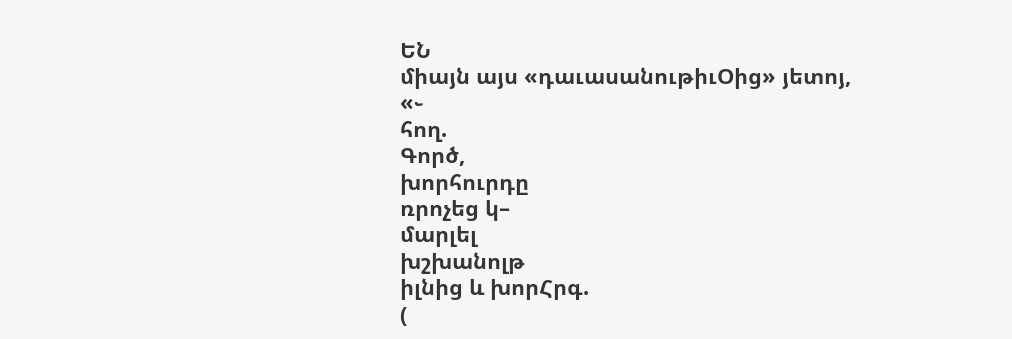ԵՆ
միայն այս «դաւասանութիւՕից» յետոյ,
«֊
հող.
Գործ,
խորհուրդը
ռրոչեց կ–
մարլել
խշխանոլթ
իլնից և խորՀրգ.
(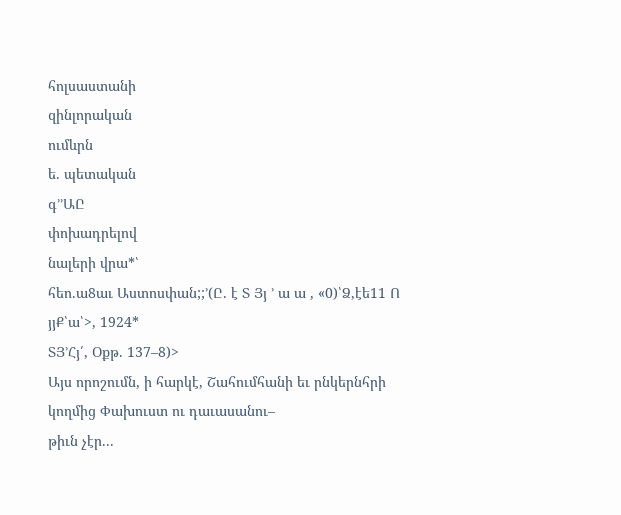հոլսաստանի
զինլորական
ումևրն
ե. պետական
գ՚՚ԱԸ
փոխադրելով
նալերի վրա*՝
հեո.ա8աւ Աստոսփան;;՚(Ը. է Տ Յյ ՚ ա ա , «0)՝Ձ,էե11 Ո յյՔ՝ա՝>, 1924*
ՏՅ՚Հյ՛, Օքթ. 137–8)>
Այս որոշումն, ի հարկէ, Շահումհանի եւ րնկերնհրի կողմից Փախուստ ու դաւասանու–
թիւն չէր...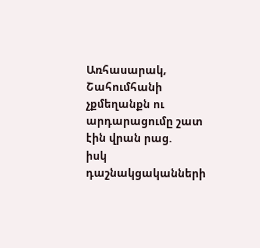Առհասարակ, Շահումհանի չքմեղանքն ու արդարացումը շատ էին վրան րաց.
իսկ դաշնակցականների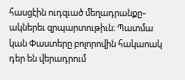հասցէին ուդզւած մեղադրանքը֊ ակներեւ զրպարտութիւն։ Պատմա
կան Փաստերը բոլորովին հակաոակ դեր են վերադրում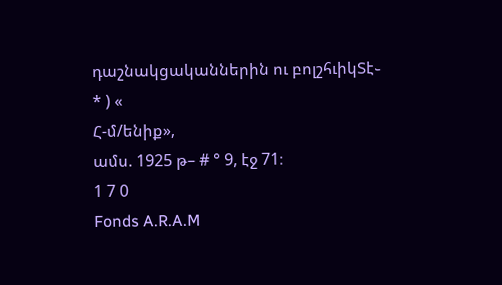դաշնակցականներին ու բոլշհւիկՏէ֊
* ) «
Հ-մ/ենիք»,
ամս. 1925 թ– # ° 9, էջ 71։
1 7 0
Fonds A.R.A.M